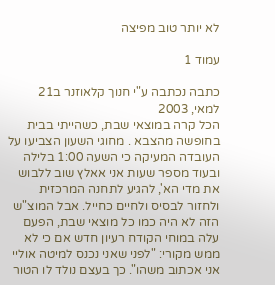לא יותר טוב מפיצה

עמוד 1

כתבה נכתבה ע"י חנוך קלאוזנר ב21 למאי, 2003
הכל קרה במוצאי שבת, כשהייתי בבית בחופשה מהצבא . מחוגי השעון הצביעו על העובדה המעיקה כי השעה 1:00 בלילה ובעוד מספר שעות אני אאלץ שוב ללבוש את מדי הא', להגיע לתחנה המרכזית ולחזור לבסיס ולחיים כחייל. אבל המוצ"ש הזה לא היה כמו כל מוצאי שבת, הפעם עלה במוחי הקודח רעיון חדש אם כי לא ממש מקורי: "לפני שאני נכנס למיטה אוליי אני אכתוב משהו". כך בעצם נולד לו הטור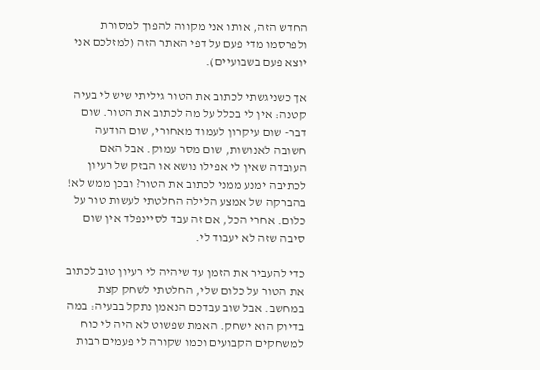החדש הזה, אותו אני מקווה להפוך למסורת ולפרסמו מדי פעם על דפי האתר הזה (למזלכם אני יוצא פעם בשבועיים).

אך כשניגשתי לכתוב את הטור גיליתי שיש לי בעיה קטנה: אין לי בכלל על מה לכתוב את הטור. שום דבר- שום עיקרון לעמוד מאחורי, שום הודעה חשובה לאנושות, שום מסר עמוק. אבל האם העובדה שאין לי אפילו נושא או הבזק של רעיון לכתיבה ימנע ממני לכתוב את הטור? ובכן ממש לא! בהברקה של אמצע הלילה החלטתי לעשות טור על כלום. אחרי הכל, אם זה עבד לסיינפלד אין שום סיבה שזה לא יעבוד לי.

כדי להעביר את הזמן עד שיהיה לי רעיון טוב לכתוב את הטור על כלום שלי, החלטתי לשחק קצת במחשב. אבל שוב עבדכם הנאמן נתקל בבעיה: במה בדיוק הוא ישחק. האמת שפשוט לא היה לי כוח למשחקים הקבועים וכמו שקורה לי פעמים רבות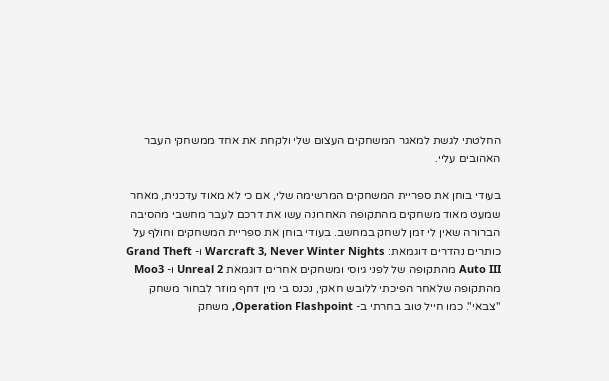החלטתי לגשת למאגר המשחקים העצום שלי ולקחת את אחד ממשחקי העבר האהובים עליי.

בעודי בוחן את ספריית המשחקים המרשימה שלי, אם כי לא מאוד עדכנית, מאחר שמעט מאוד משחקים מהתקופה האחרונה עשו את דרכם לעבר מחשבי מהסיבה הברורה שאין לי זמן לשחק במחשב. בעודי בוחן את ספריית המשחקים וחולף על כותרים נהדרים דוגמאת: Warcraft 3, Never Winter Nights ו- Grand Theft Auto III מהתקופה של לפני גיוסי ומשחקים אחרים דוגמאת Unreal 2 ו- Moo3 מהתקופה שלאחר הפיכתי ללובש חאקי, נכנס בי מין דחף מוזר לבחור משחק "צבאי". כמו חייל טוב בחרתי ב- Operation Flashpoint, משחק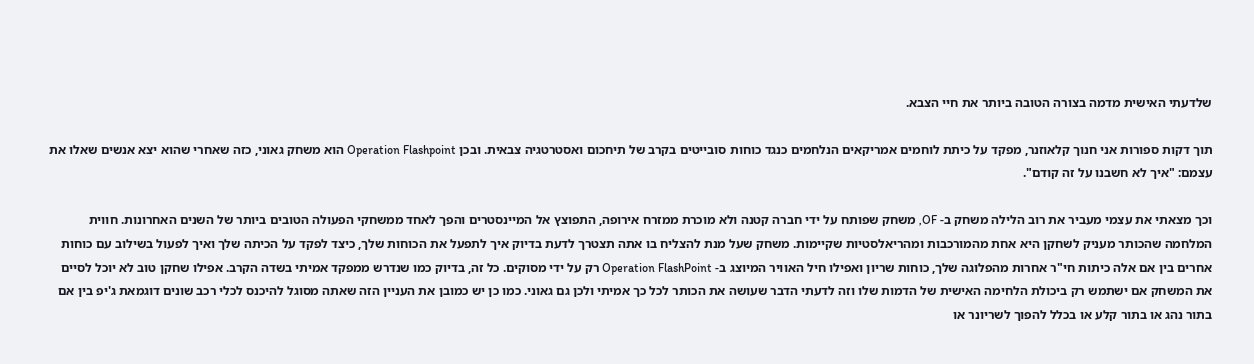שלדעתי האישית מדמה בצורה הטובה ביותר את חיי הצבא.

תוך דקות ספורות אני חנוך קלאוזנר, מפקד על כיתת לוחמים אמריקאים הנלחמים כנגד כוחות סובייטים בקרב של תיחכום ואסטרטגיה צבאית. ובכן Operation Flashpoint הוא משחק גאוני, כזה שאחרי שהוא יצא אנשים שאלו את עצמם: "איך לא חשבנו על זה קודם".

וכך מצאתי את עצמי מעביר את רוב הלילה משחק ב- OF, משחק שפותח על ידי חברה קטנה ולא מוכרת ממזרח אירופה, התפוצץ אל המיינסטרים והפך לאחד ממשחקי הפעולה הטובים ביותר של השנים האחרונות. חווית המלחמה שהכותר מעניק לשחקן היא אחת מהמורכבות ומהריאלסטיות שקיימות. משחק שעל מנת להצליח בו אתה תצטרך לדעת בדיוק איך לתפעל את הכוחות שלך, כיצד לפקד על הכיתה שלך ואיך לפעול בשילוב עם כוחות אחרים בין אם אלה כיתות חי"ר אחרות מהפלוגה שלך, כוחות שריון ואפילו חיל האוויר המיוצג ב- Operation FlashPoint רק על ידי מסוקים. כל זה, בדיוק כמו שנדרש ממפקד אמיתי בשדה הקרב. אפילו שחקן טוב לא יוכל לסיים את המשחק אם ישתמש רק ביכולת הלחימה האישית של הדמות שלו וזה לדעתי הדבר שעושה את הכותר לכל כך אמיתי ולכן גם גאוני. כמו כן יש כמובן את העניין הזה שאתה מסוגל להיכנס לכלי רכב שונים דוגמאת ג'יפ בין אם בתור נהג או בתור קלע או בכלל להפוך לשריונר או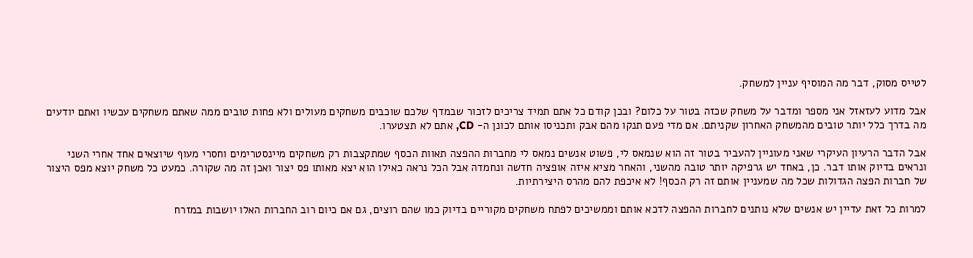לטייס מסוק, דבר מה המוסיף עניין למשחק.

אבל מדוע לעזאזל אני מספר ומדבר על משחק שכזה בטור על כלום? ובכן קודם כל אתם תמיד צריכים לזכור שבמדף שלכם שוכבים משחקים מעולים ולא פחות טובים ממה שאתם משחקים עכשיו ואתם יודעים מה בדרך כלל יותר טובים מהמשחק האחרון שקניתם. אם מדי פעם תנקו מהם אבק ותכניסו אותם לכונן ה- CD, אתם לא תצטערו.

אבל הדבר הרעיון העיקרי שאני מעוניין להעביר בטור זה הוא שנמאס לי, פשוט אנשים נמאס לי מחברות ההפצה תאוות הכסף שמתקצבות רק משחקים מיינסטרימים וחסרי מעוף שיוצאים אחד אחרי השני ונראים בדיוק אותו דבר. כן, באחד יש גרפיקה יותר טובה מהשני, והאחר מציא איזה אופציה חדשה ונחמדה אבל הכל נראה כאילו הוא יצא מאותו פס יצור ואכן זה מה שקורה. כמעט כל משחק יוצא מפס היצור של חברות הפצה הגדולות שכל מה שמעניין אותם זה רק הכסף! לא איכפת להם מהרס היצירתיות.

למרות כל זאת עדיין יש אנשים שלא נותנים לחברות ההפצה לדכא אותם וממשיכים לפתח משחקים מקוריים בדיוק כמו שהם רוצים, גם אם כיום רוב החברות האלו יושבות במזרח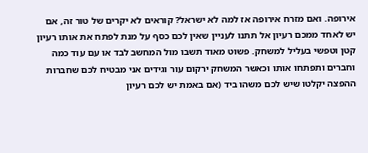אירופה. ואם מזרח אירופה אז למה לא ישראל? קוראים לא יקרים של טור זה, אם יש לאחד ממכם רעיון אל תתנו לעניין שאין לכם כסף על מנת לפתח את אותו רעיון קטן וטפשי בעליל למשחק. פשוט מאוד תשבו מול המחשב לבד או עם עוד כמה וחברים ותפתחו אותו וכאשר המשחק ירקום עור וגידים אני מבטיח לכם שחברות ההפצה יקלטו שיש לכם משהו ביד (אם באמת יש לכם רעיון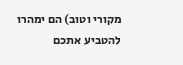מקורי וטוב) הם ימהרו להטביע אתכם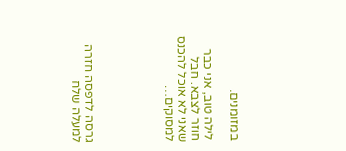במזומנים.

לילה טוב, אני כבר חוזר לצבא. חבל שאני לא אוכל להכנס למסוקים…





גרסה לדפסה חזרה למעלה שלח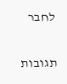לחבר

תגובות